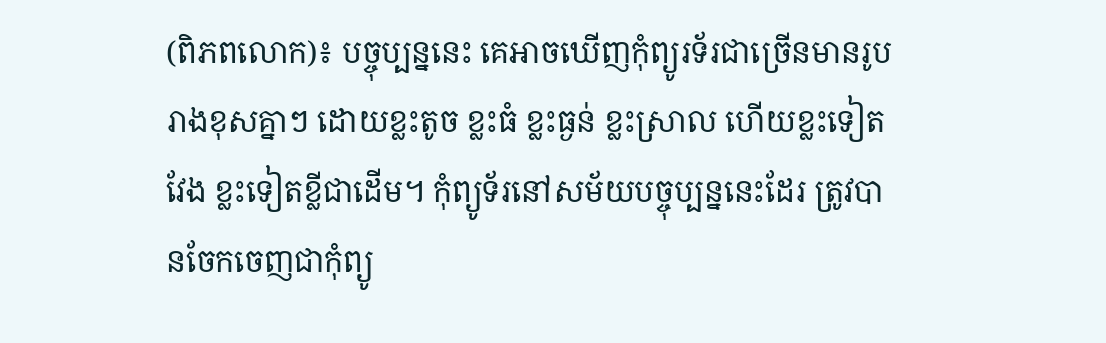(ពិភពលោក)៖ បច្ចុប្បន្ននេះ គេអាចឃើញកុំព្យូរទ័រជាច្រើនមានរូបរាងខុសគ្នាៗ ដោយខ្លះតូច ខ្លះធំ ខ្លះធ្ងន់ ខ្លះស្រាល ហើយខ្លះទៀតវែង ខ្លះទៀតខ្លីជាដើម។ កុំព្យូទ័រនៅសម័យបច្ចុប្បន្ននេះដែរ ត្រូវបានចែកចេញជាកុំព្យូ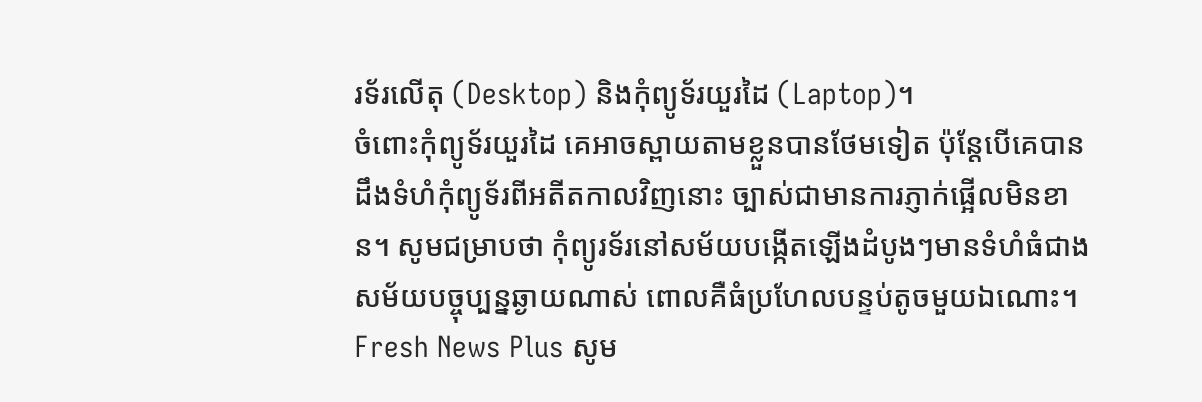រទ័រលើតុ (Desktop) និងកុំព្យូទ័រយួរដៃ (Laptop)។
ចំពោះកុំព្យូទ័រយួរដៃ គេអាចស្ពាយតាមខ្លួនបានថែមទៀត ប៉ុន្តែបើគេបានដឹងទំហំកុំព្យូទ័រពីអតីតកាលវិញនោះ ច្បាស់ជាមានការភ្ញាក់ផ្អើលមិនខាន។ សូមជម្រាបថា កុំព្យូរទ័រនៅសម័យបង្កើតឡើងដំបូងៗមានទំហំធំជាងសម័យបច្ចុប្បន្នឆ្ងាយណាស់ ពោលគឺធំប្រហែលបន្ទប់តូចមួយឯណោះ។
Fresh News Plus សូម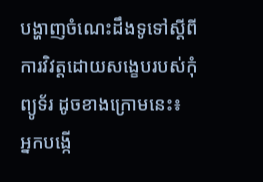បង្ហាញចំណេះដឹងទូទៅស្តីពីការវិវត្តដោយសង្ខេបរបស់កុំព្យូទ័រ ដូចខាងក្រោមនេះ៖
អ្នកបង្កើ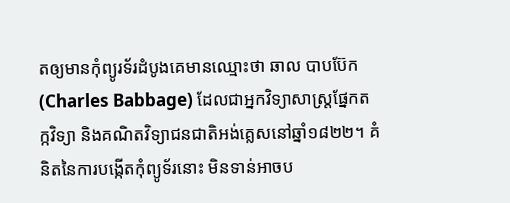តឲ្យមានកុំព្យូរទ័រដំបូងគេមានឈ្មោះថា ឆាល បាបប៊ែក (Charles Babbage) ដែលជាអ្នកវិទ្យាសាស្ត្រផ្នែកតក្កវិទ្យា និងគណិតវិទ្យាជនជាតិអង់គ្លេសនៅឆ្នាំ១៨២២។ គំនិតនៃការបង្កើតកុំព្យូទ័រនោះ មិនទាន់អាចប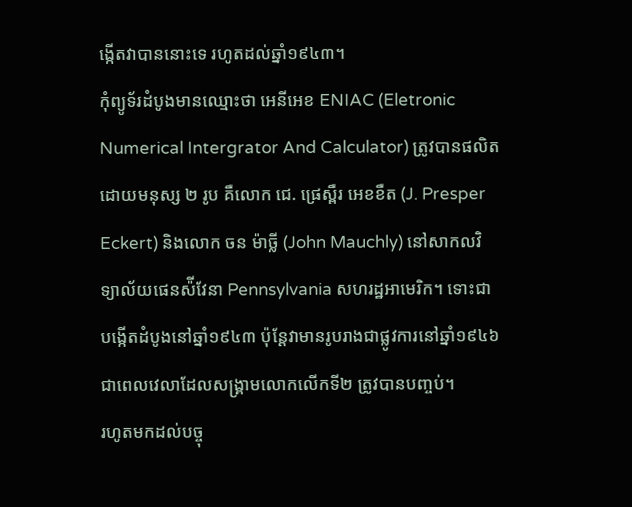ង្កើតវាបាននោះទេ រហូតដល់ឆ្នាំ១៩៤៣។
កុំព្យូទ័រដំបូងមានឈ្មោះថា អេនីអេខ ENIAC (Eletronic Numerical Intergrator And Calculator) ត្រូវបានផលិតដោយមនុស្ស ២ រូប គឺលោក ជេ. ផ្រេស្ពឺរ អេខខឺត (J. Presper Eckert) និងលោក ចន ម៉ាច្លី (John Mauchly) នៅសាកលវិទ្យាល័យផេនស៉ីវែនា Pennsylvania សហរដ្ឋអាមេរិក។ ទោះជាបង្កើតដំបូងនៅឆ្នាំ១៩៤៣ ប៉ុន្តែវាមានរូបរាងជាផ្លូវការនៅឆ្នាំ១៩៤៦ ជាពេលវេលាដែលសង្គ្រាមលោកលើកទី២ ត្រូវបានបញ្ចប់។
រហូតមកដល់បច្ចុ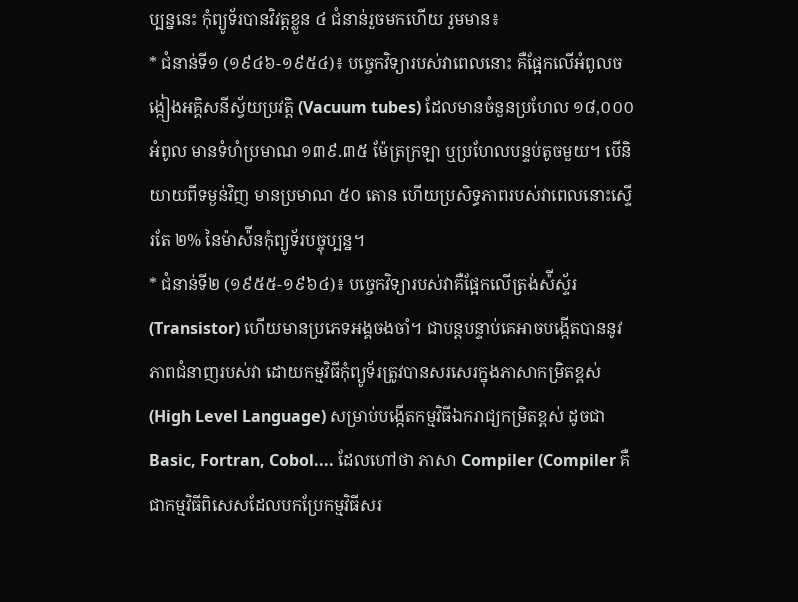ប្បន្ននេះ កុំព្យូទ័របានវិវត្តខ្លួន ៤ ជំនាន់រួចមកហើយ រួមមាន៖
* ជំនាន់ទី១ (១៩៤៦-១៩៥៤)៖ បច្ចេកវិទ្យារបស់វាពេលនោះ គឺផ្អែកលើអំពូលចង្កៀងអគ្គិសនីស្វ័យប្រវត្តិ (Vacuum tubes) ដែលមានចំនួនប្រហែល ១៨,០០០ អំពូល មានទំហំប្រមាណ ១៣៩.៣៥ ម៉ែត្រក្រឡា ឬប្រហែលបន្ទប់តូចមួយ។ បើនិយាយពីទម្ងន់វិញ មានប្រមាណ ៥០ តោន ហើយប្រសិទ្ធភាពរបស់វាពេលនោះស្ទើរតែ ២% នៃម៉ាស៉ីនកុំព្យូទ័របច្ចុប្បន្ន។
* ជំនាន់ទី២ (១៩៥៥-១៩៦៤)៖ បច្ចេកវិទ្យារបស់វាគឺផ្អែកលើត្រង់ស៉ីស្ទ័រ (Transistor) ហើយមានប្រភេទអង្គចងចាំ។ ជាបន្តបន្ទាប់គេអាចបង្កើតបាននូវភាពជំនាញរបស់វា ដោយកម្មវិធីកុំព្យូទ័រត្រូវបានសរសេរក្នុងភាសាកម្រិតខ្ពស់ (High Level Language) សម្រាប់បង្កើតកម្មវិធីឯករាជ្យកម្រិតខ្ពស់ ដូចជា Basic, Fortran, Cobol.... ដែលហៅថា ភាសា Compiler (Compiler គឺជាកម្មវិធីពិសេសដែលបកប្រែកម្មវិធីសរ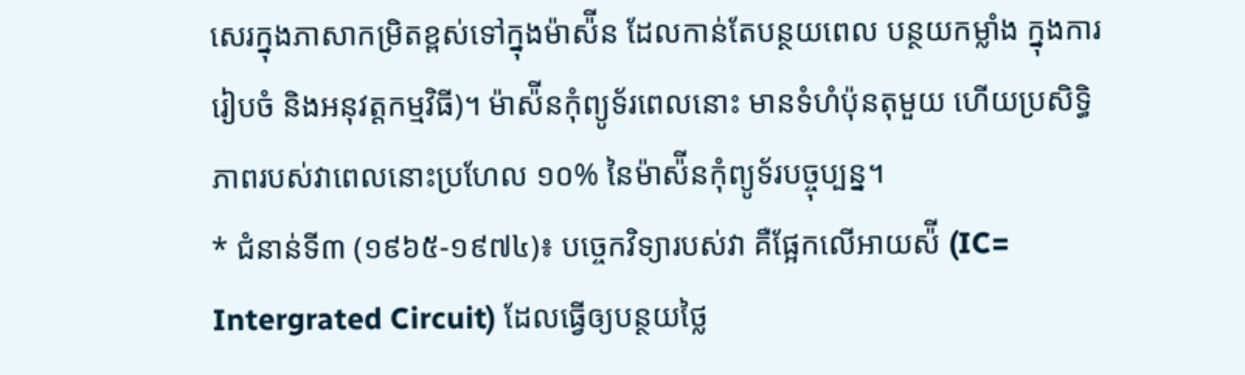សេរក្នុងភាសាកម្រិតខ្ពស់ទៅក្នុងម៉ាស៉ីន ដែលកាន់តែបន្ថយពេល បន្ថយកម្លាំង ក្នុងការរៀបចំ និងអនុវត្តកម្មវិធី)។ ម៉ាស៉ីនកុំព្យូទ័រពេលនោះ មានទំហំប៉ុនតុមួយ ហើយប្រសិទ្ធិភាពរបស់វាពេលនោះប្រហែល ១០% នៃម៉ាស៉ីនកុំព្យូទ័របច្ចុប្បន្ន។
* ជំនាន់ទី៣ (១៩៦៥-១៩៧៤)៖ បច្ចេកវិទ្យារបស់វា គឺផ្អែកលើអាយស៉ី (IC= Intergrated Circuit) ដែលធ្វើឲ្យបន្ថយថ្លៃ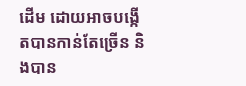ដើម ដោយអាចបង្កើតបានកាន់តែច្រើន និងបាន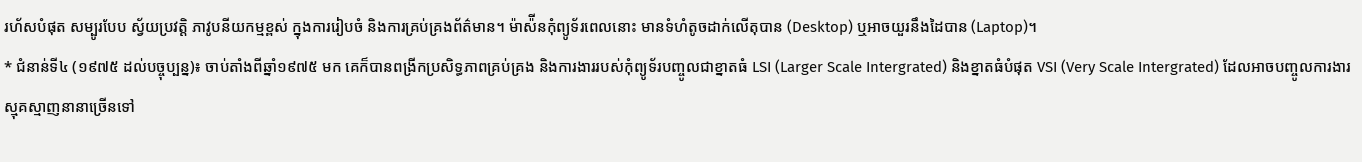រហ័សបំផុត សម្បូរបែប ស្វ័យប្រវត្តិ ភាវូបនីយកម្មខ្ពស់ ក្នុងការរៀបចំ និងការគ្រប់គ្រងព័ត៌មាន។ ម៉ាស៉ីនកុំព្យូទ័រពេលនោះ មានទំហំតូចដាក់លើតុបាន (Desktop) ឬអាចយួរនឹងដៃបាន (Laptop)។
* ជំនាន់ទី៤ (១៩៧៥ ដល់បច្ចុប្បន្ន)៖ ចាប់តាំងពីឆ្នាំ១៩៧៥ មក គេក៏បានពង្រីកប្រសិទ្ធភាពគ្រប់គ្រង និងការងាររបស់កុំព្យូទ័របញ្ចូលជាខ្នាតធំ LSI (Larger Scale Intergrated) និងខ្នាតធំបំផុត VSI (Very Scale Intergrated) ដែលអាចបញ្ចូលការងារស្មុគស្មាញនានាច្រើនទៅ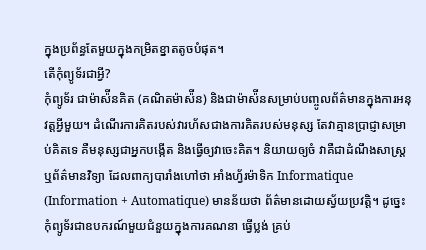ក្នុងប្រព័ន្ធតែមួយក្នុងកម្រិតខ្នាតតូចបំផុត។
តើកុំព្យូទ័រជាអ្វី?
កុំព្យូទ័រ ជាម៉ាស៉ីនគិត (គណិតម៉ាស៉ីន) និងជាម៉ាស៉ីនសម្រាប់បញ្ចូលព័ត៌មានក្នុងការអនុវត្តអ្វីមួយ។ ដំណើរការគិតរបស់វារហ័សជាងការគិតរបស់មនុស្ស តែវាគ្មានប្រាជ្ញាសម្រាប់គិតទេ គឺមនុស្សជាអ្នកបង្កើត និងធ្វើឲ្យវាចេះគិត។ និយាយឲ្យចំ វាគឺជាដំណឹងសាស្ត្រ ឬព័ត៌មានវិទ្យា ដែលពាក្យបារាំងហៅថា អាំងហ្វ័រម៉ាទិក Informatique (Information + Automatique) មានន័យថា ព័ត៌មានដោយស្វ័យប្រវត្តិ។ ដូច្នេះកុំព្យូទ័រជាឧបករណ៍មួយជំនួយក្នុងការគណនា ធ្វើប្លង់ គ្រប់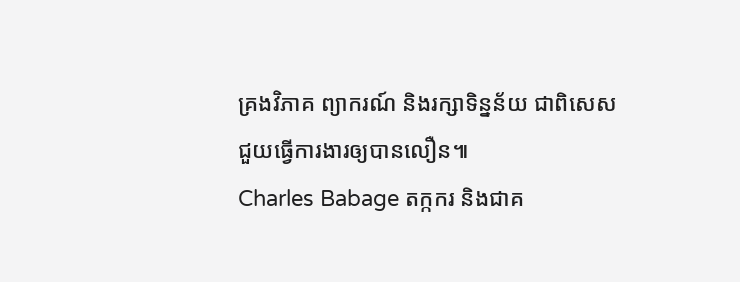គ្រងវិភាគ ព្យាករណ៍ និងរក្សាទិន្នន័យ ជាពិសេសជួយធ្វើការងារឲ្យបានលឿន៕
Charles Babage តក្កករ និងជាគ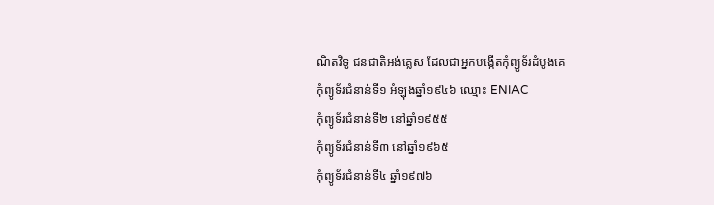ណិតវិទូ ជនជាតិអង់គ្លេស ដែលជាអ្នកបង្កើតកុំព្យូទ័រដំបូងគេ
កុំព្យូទ័រជំនាន់ទី១ អំឡុងឆ្នាំ១៩៤៦ ឈ្មោះ ENIAC
កុំព្យូទ័រជំនាន់ទី២ នៅឆ្នាំ១៩៥៥
កុំព្យូទ័រជំនាន់ទី៣ នៅឆ្នាំ១៩៦៥
កុំព្យូទ័រជំនាន់ទី៤ ឆ្នាំ១៩៧៦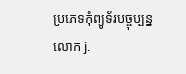ប្រភេទកុំព្យូទ័របច្ចុប្បន្ន
លោក j.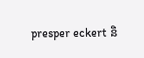presper eckert និ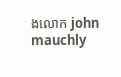ងលោក john mauchly